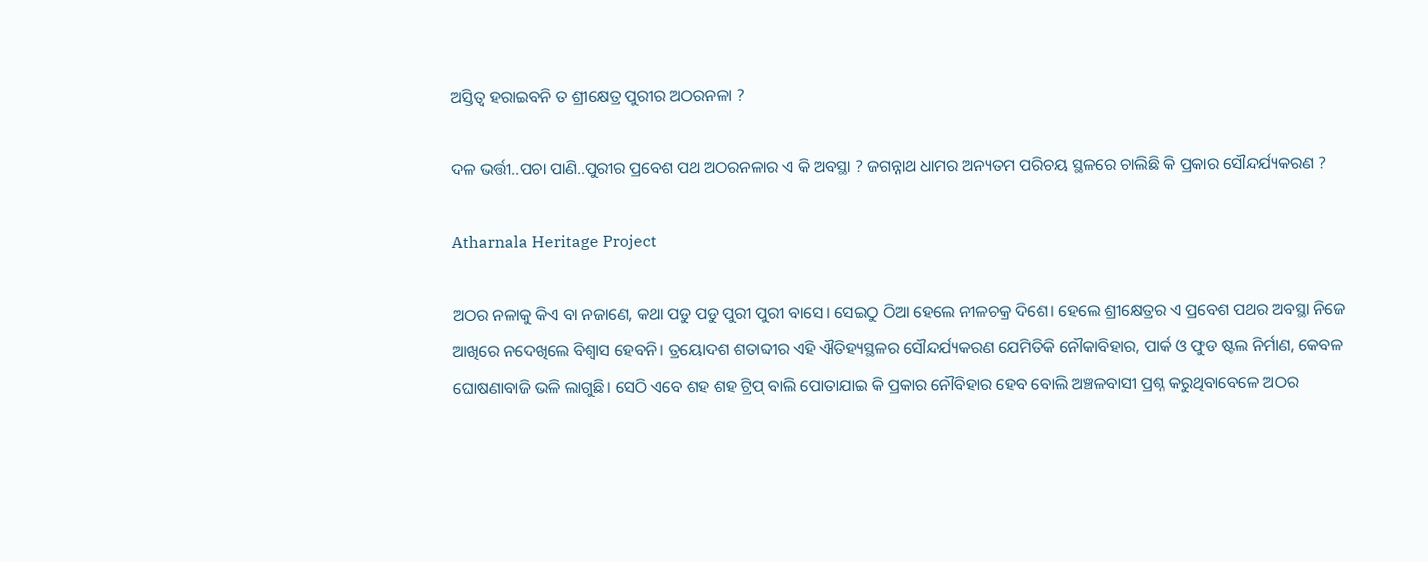ଅସ୍ତିତ୍ୱ ହରାଇବନି ତ ଶ୍ରୀକ୍ଷେତ୍ର ପୁରୀର ଅଠରନଳା ?

ଦଳ ଭର୍ତ୍ତୀ..ପଚା ପାଣି..ପୁରୀର ପ୍ରବେଶ ପଥ ଅଠରନଳାର ଏ କି ଅବସ୍ଥା ? ଜଗନ୍ନାଥ ଧାମର ଅନ୍ୟତମ ପରିଚୟ ସ୍ଥଳରେ ଚାଲିଛି କି ପ୍ରକାର ସୌନ୍ଦର୍ଯ୍ୟକରଣ ?

Atharnala Heritage Project

ଅଠର ନଳାକୁ କିଏ ବା ନଜାଣେ, କଥା ପଡୁ ପଡୁ ପୁରୀ ପୁରୀ ବାସେ। ସେଇଠୁ ଠିଆ ହେଲେ ନୀଳଚକ୍ର ଦିଶେ। ହେଲେ ଶ୍ରୀକ୍ଷେତ୍ରର ଏ ପ୍ରବେଶ ପଥର ଅବସ୍ଥା ନିଜେ ଆଖିରେ ନଦେଖିଲେ ବିଶ୍ୱାସ ହେବନି। ତ୍ରୟୋଦଶ ଶତାବ୍ଦୀର ଏହି ଐତିହ୍ୟସ୍ଥଳର ସୌନ୍ଦର୍ଯ୍ୟକରଣ ଯେମିତିକି ନୌକାବିହାର, ପାର୍କ ଓ ଫୁଡ ଷ୍ଟଲ ନିର୍ମାଣ, କେବଳ ଘୋଷଣାବାଜି ଭଳି ଲାଗୁଛି। ସେଠି ଏବେ ଶହ ଶହ ଟ୍ରିପ୍ ବାଲି ପୋତାଯାଇ କି ପ୍ରକାର ନୌବିହାର ହେବ ବୋଲି ଅଞ୍ଚଳବାସୀ ପ୍ରଶ୍ନ କରୁଥିବାବେଳେ ଅଠର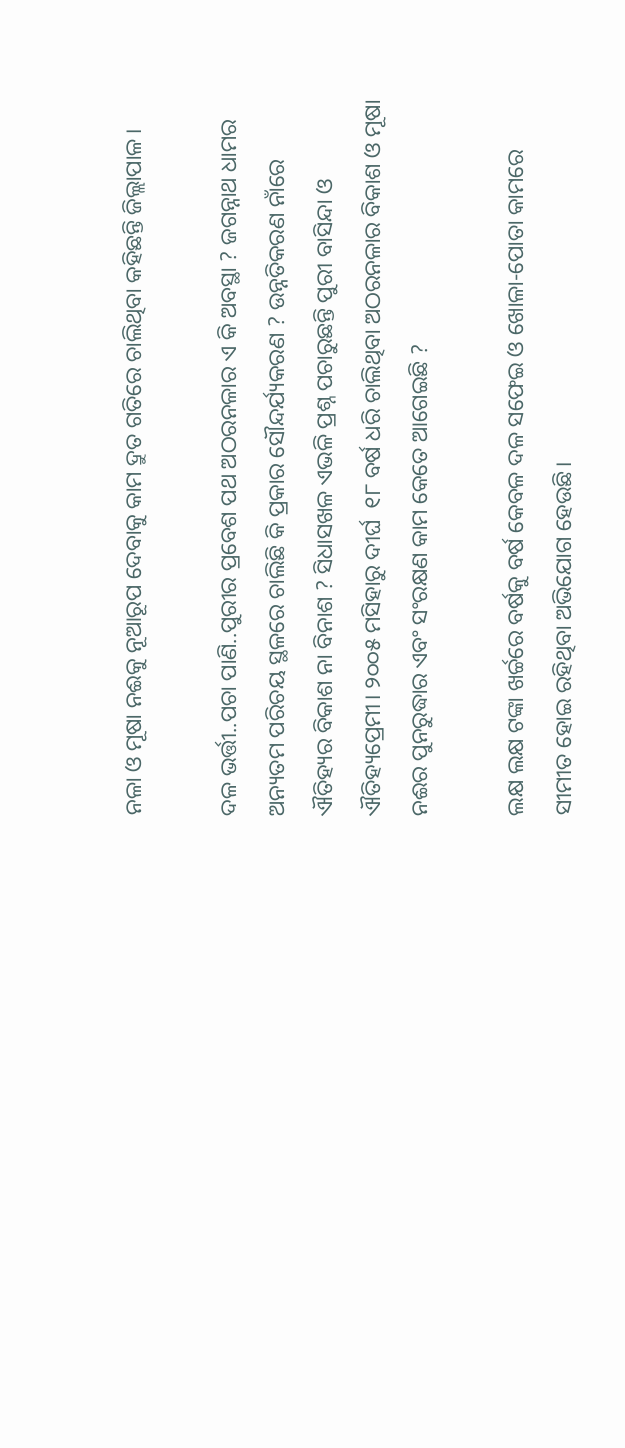ନଳା ଓ ମୂଷା ନଈକୁ ନୂଆରୂପ ଦେବାକୁ କାମ ଦ୍ରୁତ ଗତିରେ ଚାଲିଥିବା କହିଛନ୍ତି ଜିଲ୍ଲାପାଳ।

ଦଳ ଭର୍ତ୍ତୀ..ପଚା ପାଣି..ପୁରୀର ପ୍ରବେଶ ପଥ ଅଠରନଳାର ଏ କି ଅବସ୍ଥା ? ଜଗନ୍ନାଥ ଧାମର ଅନ୍ୟତମ ପରିଚୟ ସ୍ଥଳରେ ଚାଲିଛି କି ପ୍ରକାର ସୌନ୍ଦର୍ଯ୍ୟକରଣ ? ଉନ୍ନତିକରଣ ନାଁରେ ଐତିହ୍ୟର ବିକାଶ ନା ବିନାଶ ? ସିଧାସଖଳ ଏଭଳି ପ୍ରଶ୍ନ ପଚାରୁଛନ୍ତି ପୁରୀ ବାସିନ୍ଦା ଓ ଐତିହ୍ୟପ୍ରେମୀ। ୨୦୦୫ ମସିହାରୁ ଦୀର୍ଘ  ୧୮ ବର୍ଷ ଧରି ଚାଲିଥିବା ଅଠରନଳାର ବିକାଶ ଓ ମୂଷା ନଈର ପୁନରୁଦ୍ଧାର ଏବଂ ସଂରକ୍ଷଣ କାମ କେତେ ଆଗେଇଛି ?

ଲକ୍ଷ ଲକ୍ଷ ଟଙ୍କା ଖର୍ଚ୍ଚରେ ବର୍ଷକୁ ବର୍ଷ କେବଳ ଦଳ ସଫେଇ ଓ ଖୋଳା-ପୋତା କାମରେ ସୀମୀତ ହୋଇ ରହିଥିବା ଅଭିଯୋଗ ହେଉଛି।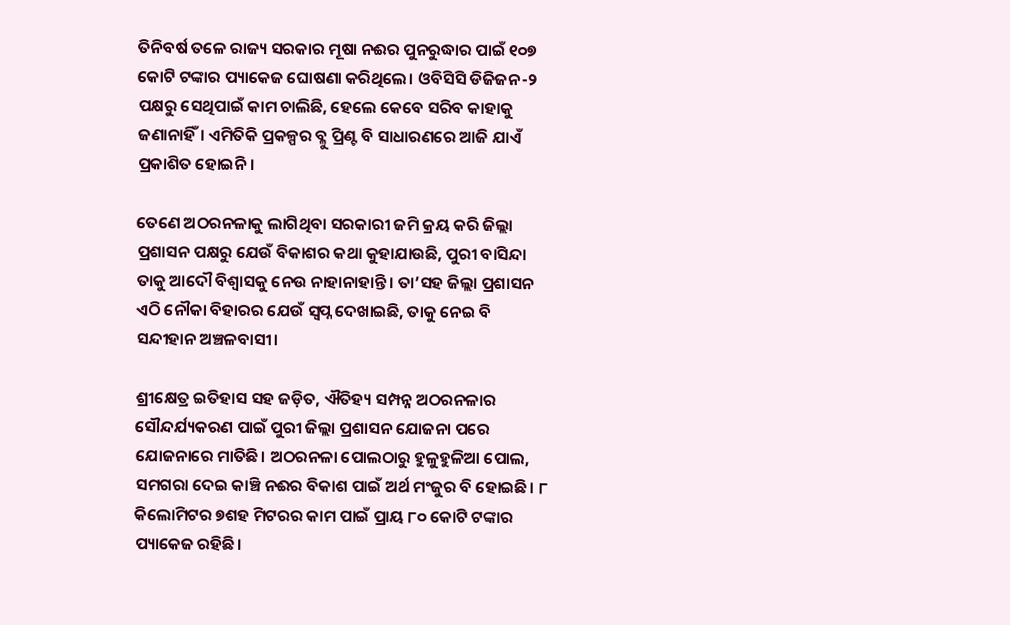ତିନିବର୍ଷ ତଳେ ରାଜ୍ୟ ସରକାର ମୂଷା ନଈର ପୁନରୁଦ୍ଧାର ପାଇଁ ୧୦୭ କୋଟି ଟଙ୍କାର ପ୍ୟାକେଜ ଘୋଷଣା କରିଥିଲେ। ଓବିସିସି ଡିଜିଜନ-୨ ପକ୍ଷରୁ ସେଥିପାଇଁ କାମ ଚାଲିଛି, ହେଲେ କେବେ ସରିବ କାହାକୁ ଜଣାନାହିଁ। ଏମିତିକି ପ୍ରକଳ୍ପର ବ୍ଳୁ ପ୍ରିଣ୍ଟ ବି ସାଧାରଣରେ ଆଜି ଯାଏଁ ପ୍ରକାଶିତ ହୋଇନି।

ତେଣେ ଅଠରନଳାକୁ ଲାଗିଥିବା ସରକାରୀ ଜମି କ୍ରୟ କରି ଜିଲ୍ଲା ପ୍ରଶାସନ ପକ୍ଷରୁ ଯେଉଁ ବିକାଶର କଥା କୁହାଯାଉଛି, ପୁରୀ ବାସିନ୍ଦା ତାକୁ ଆଦୌ ବିଶ୍ୱାସକୁ ନେଉ ନାହାନାହାନ୍ତି। ତା’ସହ ଜିଲ୍ଲା ପ୍ରଶାସନ ଏଠି ନୌକା ବିହାରର ଯେଉଁ ସ୍ୱପ୍ନ ଦେଖାଇଛି, ତାକୁ ନେଇ ବି ସନ୍ଦୀହାନ ଅଞ୍ଚଳବାସୀ।

ଶ୍ରୀକ୍ଷେତ୍ର ଇତିହାସ ସହ ଜଡ଼ିତ, ଐତିହ୍ୟ ସମ୍ପନ୍ନ ଅଠରନଳାର ସୌନ୍ଦର୍ଯ୍ୟକରଣ ପାଇଁ ପୁରୀ ଜିଲ୍ଲା ପ୍ରଶାସନ ଯୋଜନା ପରେ ଯୋଜନାରେ ମାତିଛି। ଅଠରନଳା ପୋଲଠାରୁ ହୁଳୁହୁଳିଆ ପୋଲ, ସମଗରା ଦେଇ କାଞ୍ଚି ନଈର ବିକାଶ ପାଇଁ ଅର୍ଥ ମଂଜୁର ବି ହୋଇଛି। ୮ କିଲୋମିଟର ୭ଶହ ମିଟରର କାମ ପାଇଁ ପ୍ରାୟ ୮୦ କୋଟି ଟଙ୍କାର ପ୍ୟାକେଜ ରହିଛି।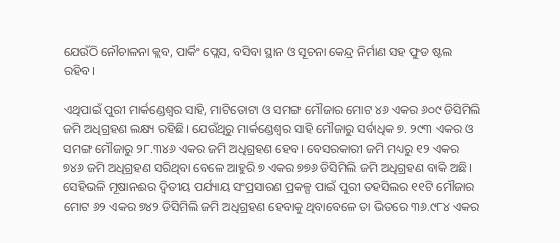ଯେଉଁଠି ନୌଚାଳନା କ୍ଲବ, ପାର୍କିଂ ପ୍ଲେସ, ବସିବା ସ୍ଥାନ ଓ ସୂଚନା କେନ୍ଦ୍ର ନିର୍ମାଣ ସହ ଫୁଡ ଷ୍ଟଲ ରହିବ।

ଏଥିପାଇଁ ପୁରୀ ମାର୍କଣ୍ଡେଶ୍ୱର ସାହି, ମାଟିତୋଟା ଓ ସମଙ୍ଗ ମୌଜାର ମୋଟ ୪୬ ଏକର ୬୦୯ ଡିସିମିଲି ଜମି ଅଧିଗ୍ରହଣ ଲକ୍ଷ୍ୟ ରହିଛି। ଯେଉଁଥିରୁ ମାର୍କଣ୍ଡେଶ୍ୱର ସାହି ମୌଜାରୁ ସର୍ବାଧିକ ୭. ୨୯୩ ଏକର ଓ ସମଙ୍ଗ ମୌଜାରୁ ୨୮.୩୪୬ ଏକର ଜମି ଅଧିଗ୍ରହଣ ହେବ। ବେସରକାରୀ ଜମି ମଧ୍ୟରୁ ୧୨ ଏକର ୭୪୬ ଜମି ଅଧିଗ୍ରହଣ ସରିଥିବା ବେଳେ ଆହୁରି ୭ ଏକର ୭୭୬ ଡିସିମିଲି ଜମି ଅଧିଗ୍ରହଣ ବାକି ଅଛି। ସେହିଭଳି ମୂଷାନଈର ଦ୍ୱିତୀୟ ପର୍ଯ୍ୟାୟ ସଂପ୍ରସାରଣ ପ୍ରକଳ୍ପ ପାଇଁ ପୁରୀ ତହସିଲର ୧୧ଟି ମୌଜାର ମୋଟ ୬୨ ଏକର ୭୪୨ ଡିସିମିଲି ଜମି ଅଧିଗ୍ରହଣ ହେବାକୁ ଥିବାବେଳେ ତା ଭିତରେ ୩୬.୯୮୪ ଏକର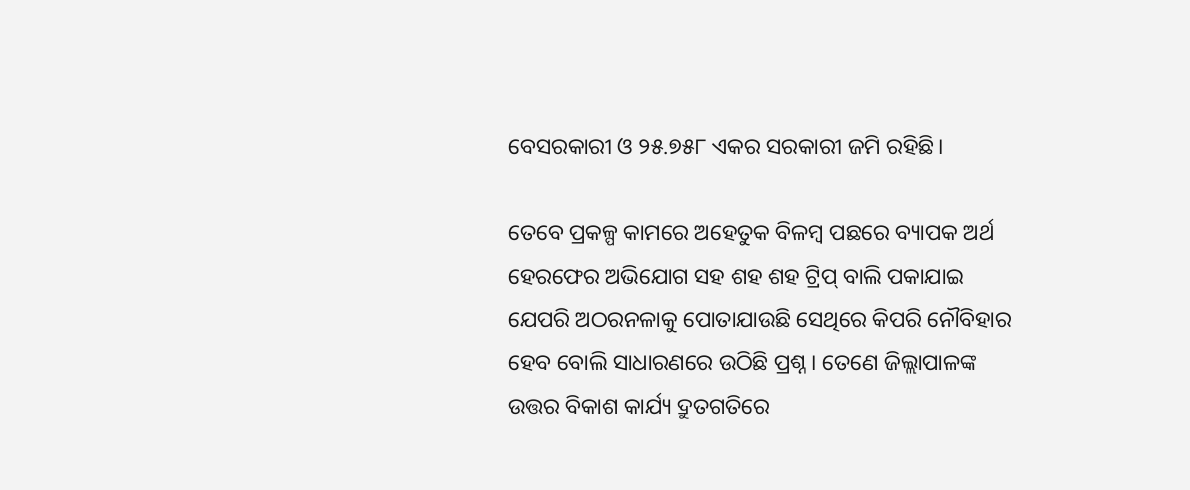ବେସରକାରୀ ଓ ୨୫.୭୫୮ ଏକର ସରକାରୀ ଜମି ରହିଛି।

ତେବେ ପ୍ରକଳ୍ପ କାମରେ ଅହେତୁକ ବିଳମ୍ବ ପଛରେ ବ୍ୟାପକ ଅର୍ଥ ହେରଫେର ଅଭିଯୋଗ ସହ ଶହ ଶହ ଟ୍ରିପ୍ ବାଲି ପକାଯାଇ ଯେପରି ଅଠରନଳାକୁ ପୋତାଯାଉଛି ସେଥିରେ କିପରି ନୌବିହାର ହେବ ବୋଲି ସାଧାରଣରେ ଉଠିଛି ପ୍ରଶ୍ନ। ତେଣେ ଜିଲ୍ଲାପାଳଙ୍କ ଉତ୍ତର ବିକାଶ କାର୍ଯ୍ୟ ଦ୍ରୁତଗତିରେ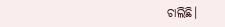ଚାଲିଛି।